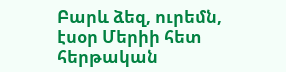Բարև ձեզ, ուրեմն, էսօր Մերիի հետ հերթական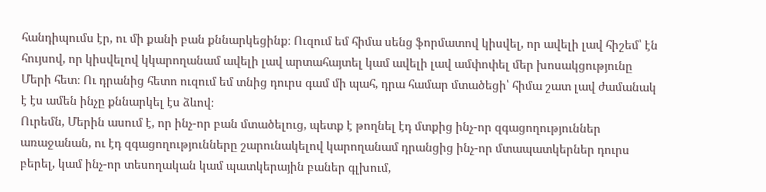հանդիպումս էր, ու մի քանի բան քննարկեցինք։ Ուզում եմ հիմա սենց ֆորմատով կիսվել, որ ավելի լավ հիշեմ՝ էն հույսով, որ կիսվելով կկարողանամ ավելի լավ արտահայտել կամ ավելի լավ ամփոփել մեր խոսակցությունը Մերի հետ։ Ու դրանից հետո ուզում եմ տնից դուրս գամ մի պահ, դրա համար մտածեցի՝ հիմա շատ լավ ժամանակ է էս ամեն ինչը քննարկել էս ձևով։
Ուրեմն, Մերին ասում է, որ ինչ-որ բան մտածելուց, պետք է թողնել էդ մտքից ինչ-որ զգացողություններ առաջանան, ու էդ զգացողությունները շարունակելով կարողանամ դրանցից ինչ-որ մտապատկերներ դուրս բերել, կամ ինչ-որ տեսողական կամ պատկերային բաներ գլխում,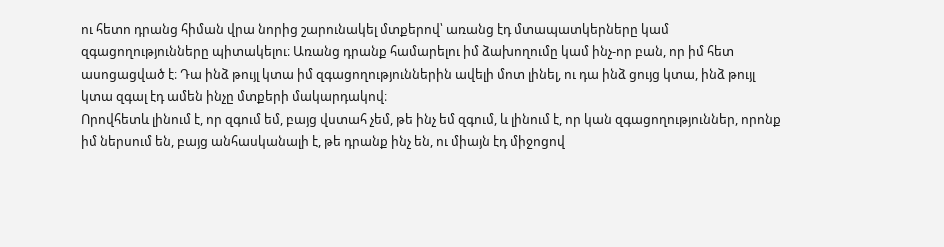ու հետո դրանց հիման վրա նորից շարունակել մտքերով՝ առանց էդ մտապատկերները կամ զգացողությունները պիտակելու։ Առանց դրանք համարելու իմ ձախողումը կամ ինչ-որ բան, որ իմ հետ ասոցացված է։ Դա ինձ թույլ կտա իմ զգացողություններին ավելի մոտ լինել, ու դա ինձ ցույց կտա, ինձ թույլ կտա զգալ էդ ամեն ինչը մտքերի մակարդակով։
Որովհետև լինում է, որ զգում եմ, բայց վստահ չեմ, թե ինչ եմ զգում, և լինում է, որ կան զգացողություններ, որոնք իմ ներսում են, բայց անհասկանալի է, թե դրանք ինչ են, ու միայն էդ միջոցով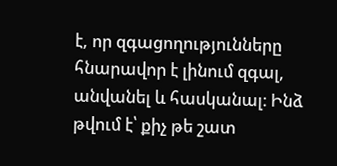է, որ զգացողությունները հնարավոր է լինում զգալ, անվանել և հասկանալ։ Ինձ թվում է՝ քիչ թե շատ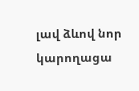լավ ձևով նոր կարողացա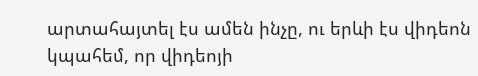արտահայտել էս ամեն ինչը, ու երևի էս վիդեոն կպահեմ, որ վիդեոյի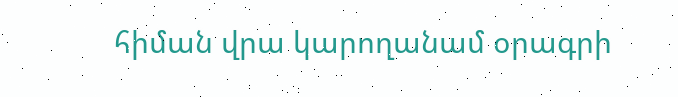հիման վրա կարողանամ օրագրի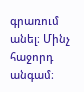գրառում անել։ Մինչ հաջորդ անգամ։